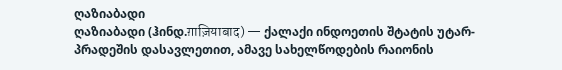ღაზიაბადი
ღაზიაბადი (ჰინდ.ग़ाज़ियाबाद) — ქალაქი ინდოეთის შტატის უტარ-პრადეშის დასავლეთით, ამავე სახელწოდების რაიონის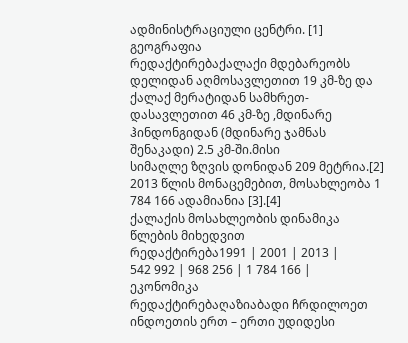ადმინისტრაციული ცენტრი. [1]
გეოგრაფია
რედაქტირებაქალაქი მდებარეობს დელიდან აღმოსავლეთით 19 კმ-ზე და ქალაქ მერატიდან სამხრეთ-დასავლეთით 46 კმ-ზე ,მდინარე ჰინდონგიდან (მდინარე ჯამნას შენაკადი) 2.5 კმ-ში.მისი
სიმაღლე ზღვის დონიდან 209 მეტრია.[2]
2013 წლის მონაცემებით, მოსახლეობა 1 784 166 ადამიანია [3].[4]
ქალაქის მოსახლეობის დინამიკა წლების მიხედვით
რედაქტირება1991 | 2001 | 2013 |
542 992 | 968 256 | 1 784 166 |
ეკონომიკა
რედაქტირებაღაზიაბადი ჩრდილოეთ ინდოეთის ერთ – ერთი უდიდესი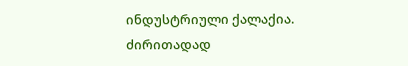ინდუსტრიული ქალაქია. ძირითადად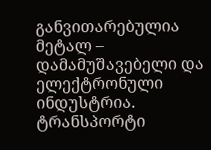განვითარებულია მეტალ – დამამუშავებელი და ელექტრონული ინდუსტრია.
ტრანსპორტი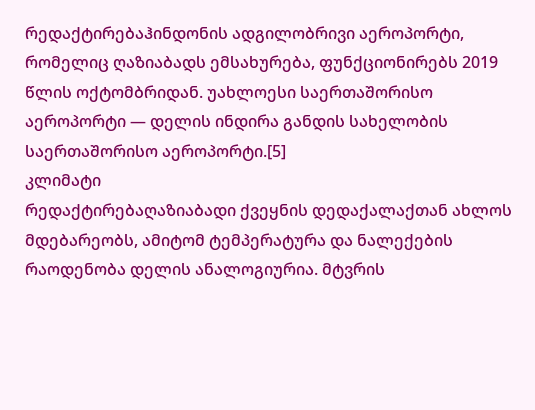რედაქტირებაჰინდონის ადგილობრივი აეროპორტი, რომელიც ღაზიაბადს ემსახურება, ფუნქციონირებს 2019 წლის ოქტომბრიდან. უახლოესი საერთაშორისო აეროპორტი — დელის ინდირა განდის სახელობის საერთაშორისო აეროპორტი.[5]
კლიმატი
რედაქტირებაღაზიაბადი ქვეყნის დედაქალაქთან ახლოს მდებარეობს, ამიტომ ტემპერატურა და ნალექების რაოდენობა დელის ანალოგიურია. მტვრის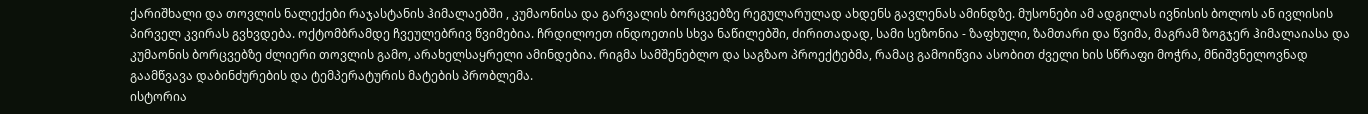ქარიშხალი და თოვლის ნალექები რაჯასტანის ჰიმალაებში , კუმაონისა და გარვალის ბორცვებზე რეგულარულად ახდენს გავლენას ამინდზე. მუსონები ამ ადგილას ივნისის ბოლოს ან ივლისის პირველ კვირას გვხვდება. ოქტომბრამდე ჩვეულებრივ წვიმებია. ჩრდილოეთ ინდოეთის სხვა ნაწილებში, ძირითადად, სამი სეზონია - ზაფხული, ზამთარი და წვიმა, მაგრამ ზოგჯერ ჰიმალაიასა და კუმაონის ბორცვებზე ძლიერი თოვლის გამო, არახელსაყრელი ამინდებია. რიგმა სამშენებლო და საგზაო პროექტებმა, რამაც გამოიწვია ასობით ძველი ხის სწრაფი მოჭრა, მნიშვნელოვნად გაამწვავა დაბინძურების და ტემპერატურის მატების პრობლემა.
ისტორია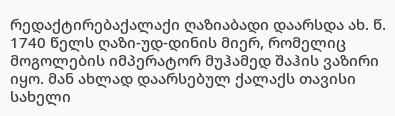რედაქტირებაქალაქი ღაზიაბადი დაარსდა ახ. წ. 1740 წელს ღაზი-უდ-დინის მიერ, რომელიც მოგოლების იმპერატორ მუჰამედ შაჰის ვაზირი იყო. მან ახლად დაარსებულ ქალაქს თავისი სახელი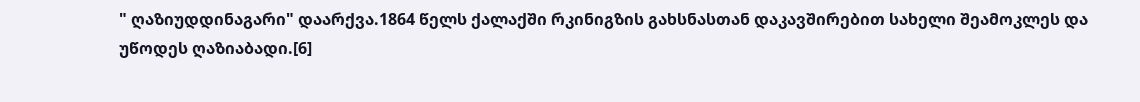" ღაზიუდდინაგარი" დაარქვა.1864 წელს ქალაქში რკინიგზის გახსნასთან დაკავშირებით სახელი შეამოკლეს და უწოდეს ღაზიაბადი.[6]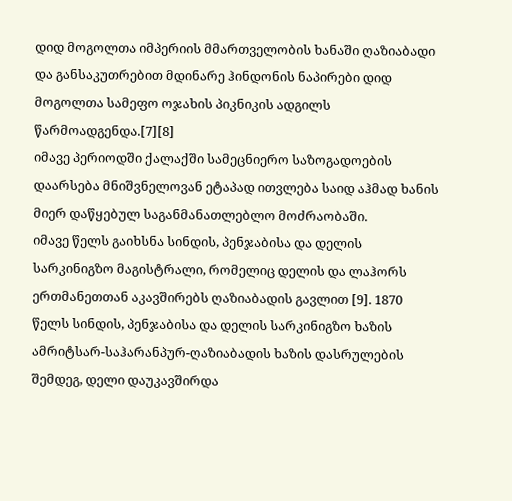დიდ მოგოლთა იმპერიის მმართველობის ხანაში ღაზიაბადი და განსაკუთრებით მდინარე ჰინდონის ნაპირები დიდ მოგოლთა სამეფო ოჯახის პიკნიკის ადგილს წარმოადგენდა.[7][8]
იმავე პერიოდში ქალაქში სამეცნიერო საზოგადოების დაარსება მნიშვნელოვან ეტაპად ითვლება საიდ აჰმად ხანის მიერ დაწყებულ საგანმანათლებლო მოძრაობაში.
იმავე წელს გაიხსნა სინდის, პენჯაბისა და დელის სარკინიგზო მაგისტრალი, რომელიც დელის და ლაჰორს ერთმანეთთან აკავშირებს ღაზიაბადის გავლით [9]. 1870 წელს სინდის, პენჯაბისა და დელის სარკინიგზო ხაზის ამრიტსარ-საჰარანპურ-ღაზიაბადის ხაზის დასრულების შემდეგ, დელი დაუკავშირდა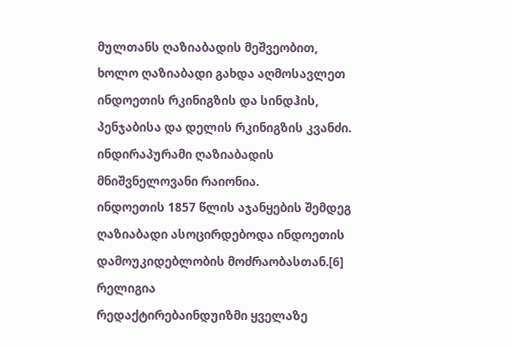მულთანს ღაზიაბადის მეშვეობით, ხოლო ღაზიაბადი გახდა აღმოსავლეთ ინდოეთის რკინიგზის და სინდჰის, პენჯაბისა და დელის რკინიგზის კვანძი. ინდირაპურამი ღაზიაბადის მნიშვნელოვანი რაიონია.
ინდოეთის 1857 წლის აჯანყების შემდეგ ღაზიაბადი ასოცირდებოდა ინდოეთის დამოუკიდებლობის მოძრაობასთან.[6]
რელიგია
რედაქტირებაინდუიზმი ყველაზე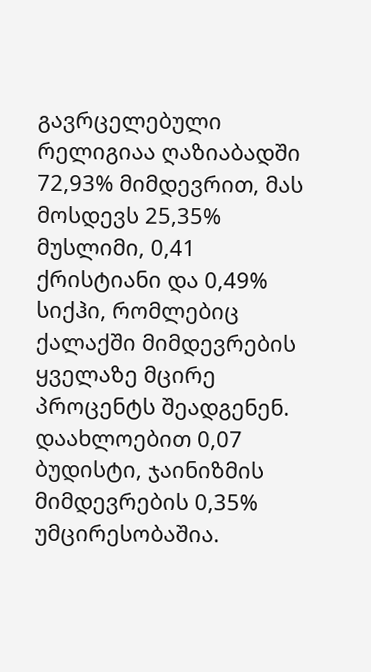გავრცელებული რელიგიაა ღაზიაბადში 72,93% მიმდევრით, მას მოსდევს 25,35% მუსლიმი, 0,41 ქრისტიანი და 0,49% სიქჰი, რომლებიც ქალაქში მიმდევრების ყველაზე მცირე პროცენტს შეადგენენ. დაახლოებით 0,07 ბუდისტი, ჯაინიზმის მიმდევრების 0,35% უმცირესობაშია.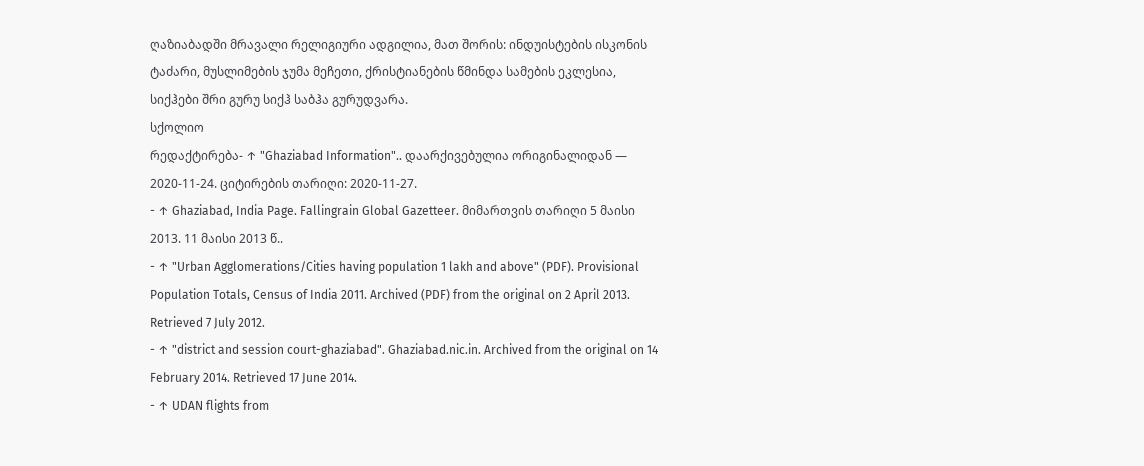ღაზიაბადში მრავალი რელიგიური ადგილია, მათ შორის: ინდუისტების ისკონის ტაძარი, მუსლიმების ჯუმა მეჩეთი, ქრისტიანების წმინდა სამების ეკლესია, სიქჰები შრი გურუ სიქჰ საბჰა გურუდვარა.
სქოლიო
რედაქტირება- ↑ "Ghaziabad Information".. დაარქივებულია ორიგინალიდან — 2020-11-24. ციტირების თარიღი: 2020-11-27.
- ↑ Ghaziabad, India Page. Fallingrain Global Gazetteer. მიმართვის თარიღი 5 მაისი 2013. 11 მაისი 2013 წ..
- ↑ "Urban Agglomerations/Cities having population 1 lakh and above" (PDF). Provisional Population Totals, Census of India 2011. Archived (PDF) from the original on 2 April 2013. Retrieved 7 July 2012.
- ↑ "district and session court-ghaziabad". Ghaziabad.nic.in. Archived from the original on 14 February 2014. Retrieved 17 June 2014.
- ↑ UDAN flights from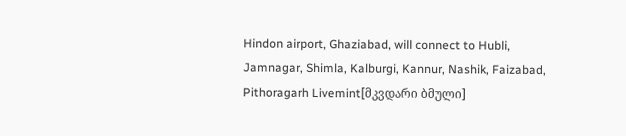Hindon airport, Ghaziabad, will connect to Hubli, Jamnagar, Shimla, Kalburgi, Kannur, Nashik, Faizabad, Pithoragarh Livemint[მკვდარი ბმული]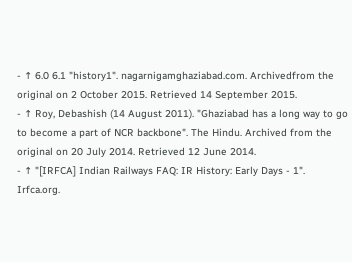- ↑ 6.0 6.1 "history1". nagarnigamghaziabad.com. Archivedfrom the original on 2 October 2015. Retrieved 14 September 2015.
- ↑ Roy, Debashish (14 August 2011). "Ghaziabad has a long way to go to become a part of NCR backbone". The Hindu. Archived from the original on 20 July 2014. Retrieved 12 June 2014.
- ↑ "[IRFCA] Indian Railways FAQ: IR History: Early Days - 1". Irfca.org.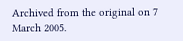Archived from the original on 7 March 2005.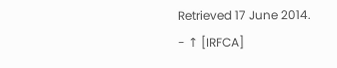Retrieved 17 June 2014.
- ↑ [IRFCA]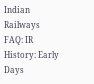Indian Railways FAQ: IR History: Early Days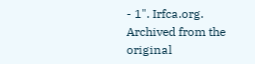- 1". Irfca.org. Archived from the original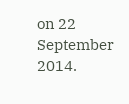on 22 September 2014.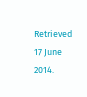Retrieved 17 June 2014.